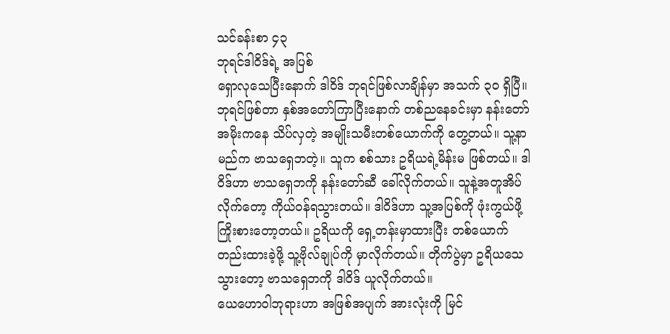သင်ခန်းစာ ၄၃
ဘုရင်ဒါဝိဒ်ရဲ့ အပြစ်
ရှောလုသေပြီးနောက် ဒါဝိဒ် ဘုရင်ဖြစ်လာချိန်မှာ အသက် ၃၀ ရှိပြီ။ ဘုရင်ဖြစ်တာ နှစ်အတော်ကြာပြီးနောက် တစ်ညနေခင်းမှာ နန်းတော်အမိုးကနေ သိပ်လှတဲ့ အမျိုးသမီးတစ်ယောက်ကို တွေ့တယ်။ သူ့နာမည်က ဗာသရှေဘတဲ့။ သူက စစ်သား ဥရိယရဲ့မိန်းမ ဖြစ်တယ်။ ဒါဝိဒ်ဟာ ဗာသရှေဘကို နန်းတော်ဆီ ခေါ်လိုက်တယ်။ သူနဲ့အတူအိပ်လိုက်တော့ ကိုယ်ဝန်ရသွားတယ်။ ဒါဝိဒ်ဟာ သူ့အပြစ်ကို ဖုံးကွယ်ဖို့ ကြိုးစားတော့တယ်။ ဥရိယကို ရှေ့တန်းမှာထားပြီး တစ်ယောက်တည်းထားခဲ့ဖို့ သူ့ဗိုလ်ချုပ်ကို မှာလိုက်တယ်။ တိုက်ပွဲမှာ ဥရိယသေသွားတော့ ဗာသရှေဘကို ဒါဝိဒ် ယူလိုက်တယ်။
ယေဟောဝါဘုရားဟာ အဖြစ်အပျက် အားလုံးကို မြင်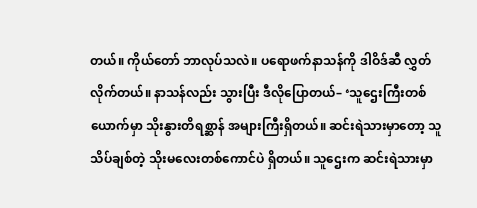တယ်။ ကိုယ်တော် ဘာလုပ်သလဲ။ ပရောဖက်နာသန်ကို ဒါဝိဒ်ဆီ လွှတ်လိုက်တယ်။ နာသန်လည်း သွားပြီး ဒီလိုပြောတယ်– ‘သူဌေးကြီးတစ်ယောက်မှာ သိုးနွားတိရစ္ဆာန် အများကြီးရှိတယ်။ ဆင်းရဲသားမှာတော့ သူသိပ်ချစ်တဲ့ သိုးမလေးတစ်ကောင်ပဲ ရှိတယ်။ သူဌေးက ဆင်းရဲသားမှာ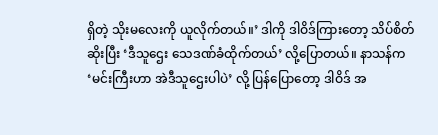ရှိတဲ့ သိုးမလေးကို ယူလိုက်တယ်။’ ဒါကို ဒါဝိဒ်ကြားတော့ သိပ်စိတ်ဆိုးပြီး ‘ဒီသူဌေး သေဒဏ်ခံထိုက်တယ်’ လို့ပြောတယ်။ နာသန်က ‘မင်းကြီးဟာ အဲဒီသူဌေးပါပဲ’ လို့ ပြန်ပြောတော့ ဒါဝိဒ် အ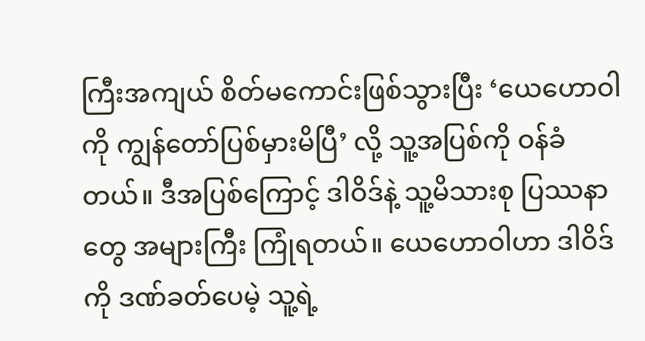ကြီးအကျယ် စိတ်မကောင်းဖြစ်သွားပြီး ‘ယေဟောဝါကို ကျွန်တော်ပြစ်မှားမိပြီ’ လို့ သူ့အပြစ်ကို ဝန်ခံတယ်။ ဒီအပြစ်ကြောင့် ဒါဝိဒ်နဲ့ သူ့မိသားစု ပြဿနာတွေ အများကြီး ကြုံရတယ်။ ယေဟောဝါဟာ ဒါဝိဒ်ကို ဒဏ်ခတ်ပေမဲ့ သူ့ရဲ့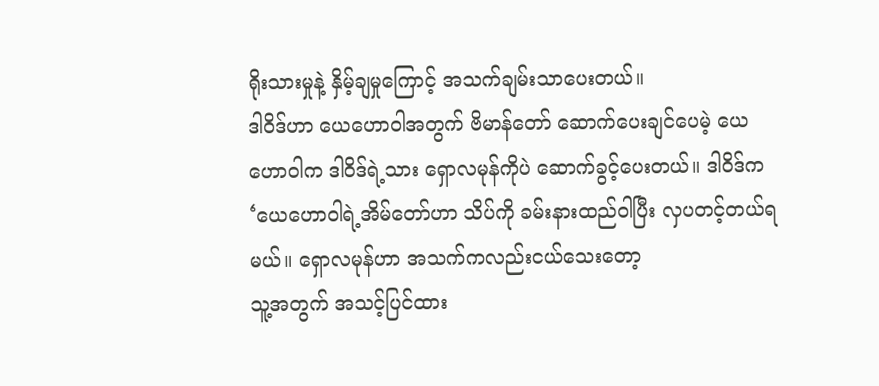ရိုးသားမှုနဲ့ နှိမ့်ချမှုကြောင့် အသက်ချမ်းသာပေးတယ်။
ဒါဝိဒ်ဟာ ယေဟောဝါအတွက် ဗိမာန်တော် ဆောက်ပေးချင်ပေမဲ့ ယေဟောဝါက ဒါဝိဒ်ရဲ့သား ရှောလမုန်ကိုပဲ ဆောက်ခွင့်ပေးတယ်။ ဒါဝိဒ်က ‘ယေဟောဝါရဲ့အိမ်တော်ဟာ သိပ်ကို ခမ်းနားထည်ဝါပြီး လှပတင့်တယ်ရမယ်။ ရှောလမုန်ဟာ အသက်ကလည်းငယ်သေးတော့
သူ့အတွက် အသင့်ပြင်ထား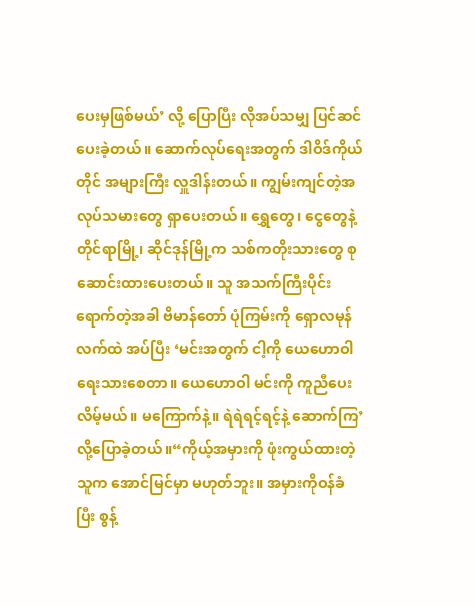ပေးမှဖြစ်မယ်’ လို့ ပြောပြီး လိုအပ်သမျှ ပြင်ဆင်ပေးခဲ့တယ်။ ဆောက်လုပ်ရေးအတွက် ဒါဝိဒ်ကိုယ်တိုင် အများကြီး လှူဒါန်းတယ်။ ကျွမ်းကျင်တဲ့အလုပ်သမားတွေ ရှာပေးတယ်။ ရွှေတွေ၊ ငွေတွေနဲ့ တိုင်ရာမြို့၊ ဆိုင်ဒုန်မြို့က သစ်ကတိုးသားတွေ စုဆောင်းထားပေးတယ်။ သူ အသက်ကြီးပိုင်းရောက်တဲ့အခါ ဗိမာန်တော် ပုံကြမ်းကို ရှောလမုန်လက်ထဲ အပ်ပြီး ‘မင်းအတွက် ငါ့ကို ယေဟောဝါ ရေးသားစေတာ။ ယေဟောဝါ မင်းကို ကူညီပေးလိမ့်မယ်။ မကြောက်နဲ့။ ရဲရဲရင့်ရင့်နဲ့ ဆောက်ကြ’ လို့ပြောခဲ့တယ်။“ကိုယ့်အမှားကို ဖုံးကွယ်ထားတဲ့သူက အောင်မြင်မှာ မဟုတ်ဘူး။ အမှားကိုဝန်ခံပြီး စွန့်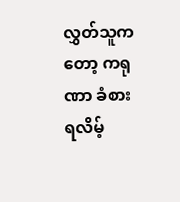လွှတ်သူကတော့ ကရုဏာ ခံစားရလိမ့်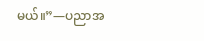မယ်။”—ပညာအ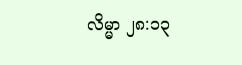လိမ္မာ ၂၈:၁၃